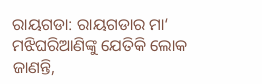ରାୟଗଡା: ରାୟଗଡାର ମା‘ ମଝିଘରିଆଣିଙ୍କୁ ଯେତିକି ଲୋକ ଜାଣନ୍ତି,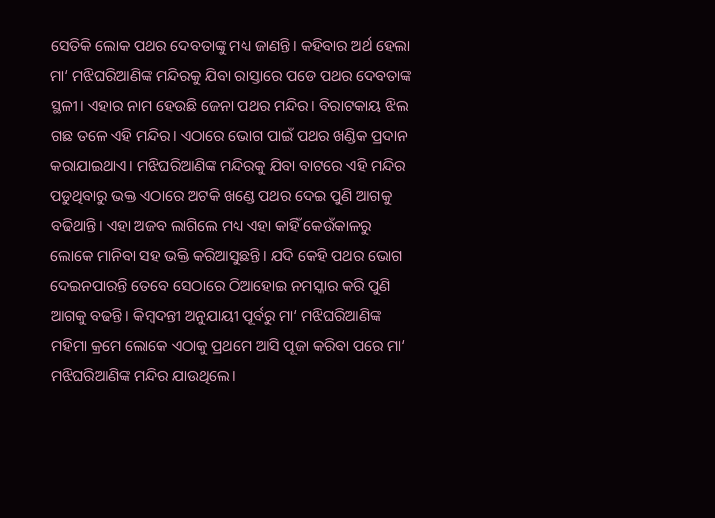ସେତିକି ଲୋକ ପଥର ଦେବତାଙ୍କୁ ମଧ୍ୟ ଜାଣନ୍ତି। କହିବାର ଅର୍ଥ ହେଲା ମା‘ ମଝିଘରିଆଣିଙ୍କ ମନ୍ଦିରକୁ ଯିବା ରାସ୍ତାରେ ପଡେ ପଥର ଦେବତାଙ୍କ ସ୍ଥଳୀ। ଏହାର ନାମ ହେଉଛି ଜେନା ପଥର ମନ୍ଦିର। ବିରାଟକାୟ ଝିଲ ଗଛ ତଳେ ଏହି ମନ୍ଦିର। ଏଠାରେ ଭୋଗ ପାଇଁ ପଥର ଖଣ୍ଡିକ ପ୍ରଦାନ କରାଯାଇଥାଏ। ମଝିଘରିଆଣିଙ୍କ ମନ୍ଦିରକୁ ଯିବା ବାଟରେ ଏହି ମନ୍ଦିର ପଡୁଥିବାରୁ ଭକ୍ତ ଏଠାରେ ଅଟକି ଖଣ୍ଡେ ପଥର ଦେଇ ପୁଣି ଆଗକୁ ବଢିଥାନ୍ତି। ଏହା ଅଜବ ଲାଗିଲେ ମଧ୍ୟ ଏହା କାହିଁ କେଉଁକାଳରୁ ଲୋକେ ମାନିବା ସହ ଭକ୍ତି କରିଆସୁଛନ୍ତି। ଯଦି କେହି ପଥର ଭୋଗ ଦେଇନପାରନ୍ତି ତେବେ ସେଠାରେ ଠିଆହୋଇ ନମସ୍କାର କରି ପୁଣି ଆଗକୁ ବଢନ୍ତି। କିମ୍ବଦନ୍ତୀ ଅନୁଯାୟୀ ପୂର୍ବରୁ ମା‘ ମଝିଘରିଆଣିଙ୍କ ମହିମା କ୍ରମେ ଲୋକେ ଏଠାକୁ ପ୍ରଥମେ ଆସି ପୂଜା କରିବା ପରେ ମା‘ ମଝିଘରିଆଣିଙ୍କ ମନ୍ଦିର ଯାଉଥିଲେ।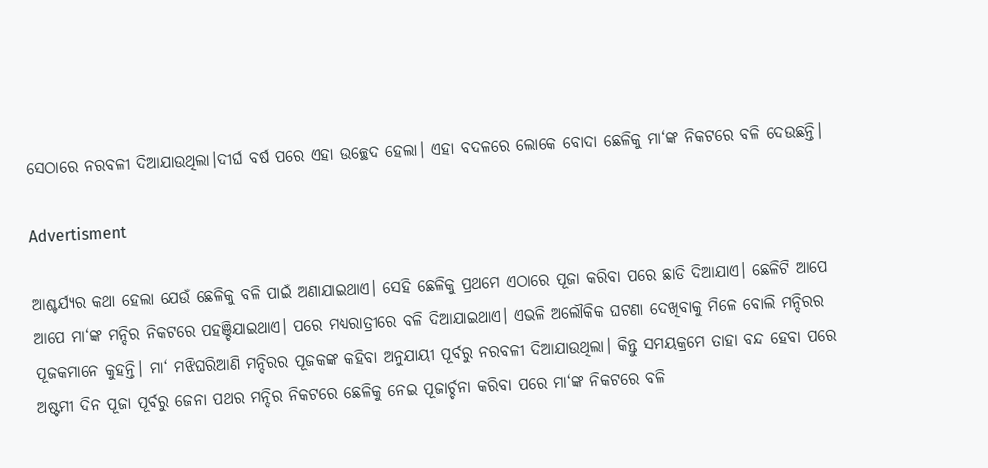ସେଠାରେ ନରବଳୀ ଦିଆଯାଉଥିଲା।ଦୀର୍ଘ ବର୍ଷ ପରେ ଏହା ଉଚ୍ଛେଦ ହେଲା। ଏହା ବଦଳରେ ଲୋକେ ବୋଦା ଛେଳିକୁ ମା‘ଙ୍କ ନିକଟରେ ବଳି ଦେଉଛନ୍ତି।

Advertisment

ଆଶ୍ଚର୍ଯ୍ୟର କଥା ହେଲା ଯେଉଁ ଛେଳିକୁ ବଳି ପାଇଁ ଅଣାଯାଇଥାଏ। ସେହି ଛେଳିକୁ ପ୍ରଥମେ ଏଠାରେ ପୂଜା କରିବା ପରେ ଛାଡି ଦିଆଯାଏ। ଛେଳିଟି ଆପେ ଆପେ ମା‘ଙ୍କ ମନ୍ଦିର ନିକଟରେ ପହଞ୍ଚିଯାଇଥାଏ। ପରେ ମଧ୍ୟରାତ୍ରୀରେ ବଳି ଦିଆଯାଇଥାଏ। ଏଭଳି ଅଲୌକିକ ଘଟଣା ଦେଖିବାକୁ ମିଳେ ବୋଲି ମନ୍ଦିରର ପୂଜକମାନେ କୁହନ୍ତି। ମା‘ ମଝିଘରିଆଣି ମନ୍ଦିରର ପୂଜକଙ୍କ କହିବା ଅନୁଯାୟୀ ପୂର୍ବରୁ ନରବଳୀ ଦିଆଯାଉଥିଲା। କିନ୍ତୁ ସମୟକ୍ରମେ ତାହା ବନ୍ଦ ହେବା ପରେ ଅଷ୍ଟମୀ ଦିନ ପୂଜା ପୂର୍ବରୁ ଜେନା ପଥର ମନ୍ଦିର ନିକଟରେ ଛେଳିକୁ ନେଇ ପୂଜାର୍ଚ୍ଚନା କରିବା ପରେ ମା‘ଙ୍କ ନିକଟରେ ବଳି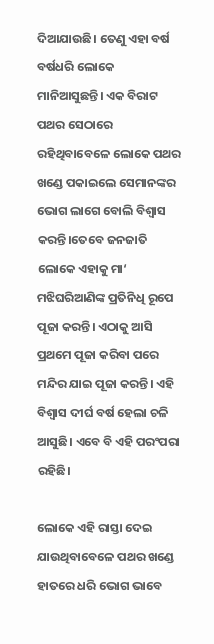ଦିଆଯାଉଛି। ତେଣୁ ଏହା ବର୍ଷ ବର୍ଷଧରି ଲୋକେ ମାନିଆସୁଛନ୍ତି। ଏକ ବିରାଟ ପଥର ସେଠାରେ ରହିଥିବାବେଳେ ଲୋକେ ପଥର ଖଣ୍ଡେ ପକାଇଲେ ସେମାନଙ୍କର ଭୋଗ ଲାଗେ ବୋଲି ବିଶ୍ବାସ କରନ୍ତି।ତେବେ ଜନଜାତି ଲୋକେ ଏହାକୁ ମା‘ ମଝିଘରିଆଣିଙ୍କ ପ୍ରତିନିଧି ରୂପେ ପୂଜା କରନ୍ତି। ଏଠାକୁ ଆସି ପ୍ରଥମେ ପୂଜା କରିବା ପରେ ମନ୍ଦିର ଯାଇ ପୂଜା କରନ୍ତି। ଏହି ବିଶ୍ବାସ ଦୀର୍ଘ ବର୍ଷ ହେଲା ଚଳି ଆସୁଛି। ଏବେ ବି ଏହି ପରଂପରା ରହିଛି।

ଲୋକେ ଏହି ରାସ୍ତା ଦେଇ ଯାଉଥିବାବେଳେ ପଥର ଖଣ୍ଡେ ହାତରେ ଧରି ଭୋଗ ଭାବେ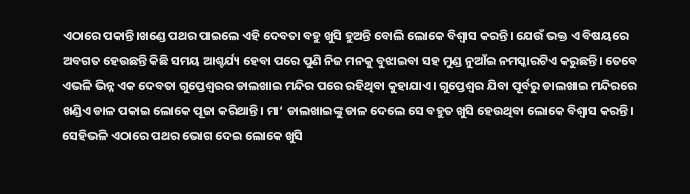ଏଠାରେ ପକାନ୍ତି।ଖଣ୍ଡେ ପଥର ପାଇଲେ ଏହି ଦେବତା ବହୁ ଖୁସି ହୁଅନ୍ତି ବୋଲି ଲୋକେ ବିଶ୍ବାସ କରନ୍ତି। ଯେଉଁ ଭକ୍ତ ଏ ବିଷୟରେ ଅବଗତ ହେଉଛନ୍ତି କିଛି ସମୟ ଆଶ୍ଚର୍ଯ୍ୟ ହେବା ପରେ ପୁଣି ନିଜ ମନକୁ ବୁଝାଇବା ସହ ମୁଣ୍ଡ ନୁଆଁଇ ନମସ୍କାରଟିଏ କରୁଛନ୍ତି। ତେବେ ଏଭଳି ଭିନ୍ନ ଏକ ଦେବତା ଗୁପ୍ତେଶ୍ବରର ଡାଲଖାଇ ମନ୍ଦିର ପରେ ରହିଥିବା କୁହାଯାଏ। ଗୁପ୍ତେଶ୍ବର ଯିବା ପୂର୍ବରୁ ଡାଲଖାଇ ମନ୍ଦିରରେ ଖଣ୍ଡିଏ ଡାଳ ପକାଇ ଲୋକେ ପୂଜା କରିଥାନ୍ତି। ମା‘ ଡାଲଖାଇଙ୍କୁ ଡାଳ ଦେଲେ ସେ ବହୁତ ଖୁସି ହେଉଥିବା ଲୋକେ ବିଶ୍ବାସ କରନ୍ତି। ସେହିଭଳି ଏଠାରେ ପଥର ଭୋଗ ଦେଇ ଲୋକେ ଖୁସି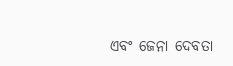ଏବଂ ଜେନା ଦେବତା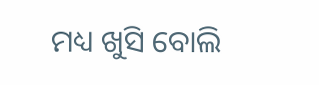ମଧ୍ୟ ଖୁସି ବୋଲି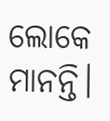ଲୋକେ ମାନନ୍ତି।